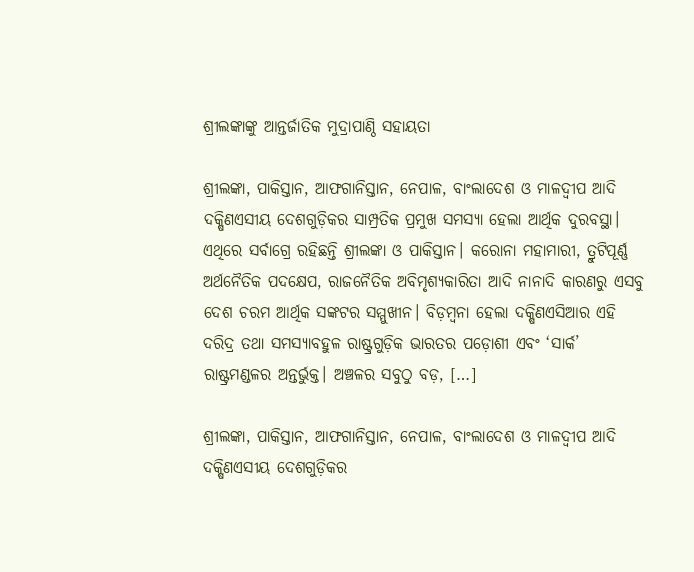ଶ୍ରୀଲଙ୍କାଙ୍କୁ ଆନ୍ତର୍ଜାତିକ ମୁଦ୍ରାପାଣ୍ଠି ସହାୟତା

ଶ୍ରୀଲଙ୍କା, ପାକିସ୍ତାନ, ଆଫଗାନିସ୍ତାନ, ନେପାଳ, ବାଂଲାଦେଶ ଓ ମାଳଦ୍ୱୀପ ଆଦି ଦକ୍ଷିଣଏସୀୟ ଦେଶଗୁଡ଼ିକର ସାମ୍ପ୍ରତିକ ପ୍ରମୁଖ ସମସ୍ୟା ହେଲା ଆର୍ଥିକ ଦୁରବସ୍ଥା। ଏଥିରେ ସର୍ବାଗ୍ରେ ରହିଛନ୍ତି ଶ୍ରୀଲଙ୍କା ଓ ପାକିସ୍ତାନ। କରୋନା ମହାମାରୀ, ତ୍ରୁଟିପୂର୍ଣ୍ଣ ଅର୍ଥନୈତିକ ପଦକ୍ଷେପ, ରାଜନୈତିକ ଅବିମୃଶ୍ୟକାରିତା ଆଦି ନାନାଦି କାରଣରୁ ଏସବୁ ଦେଶ ଚରମ ଆର୍ଥିକ ସଙ୍କଟର ସମ୍ମୁଖୀନ। ବିଡ଼ମ୍ବନା ହେଲା ଦକ୍ଷିଣଏସିଆର ଏହି ଦରିଦ୍ର ତଥା ସମସ୍ୟାବହୁଳ ରାଷ୍ଟ୍ରଗୁଡ଼ିକ ଭାରତର ପଡ଼ୋଶୀ ଏବଂ ‘ସାର୍କ’ ରାଷ୍ଟ୍ରମଣ୍ଡଳର ଅନ୍ତର୍ଭୁକ୍ତ। ଅଞ୍ଚଳର ସବୁଠୁ ବଡ଼, […]

ଶ୍ରୀଲଙ୍କା, ପାକିସ୍ତାନ, ଆଫଗାନିସ୍ତାନ, ନେପାଳ, ବାଂଲାଦେଶ ଓ ମାଳଦ୍ୱୀପ ଆଦି ଦକ୍ଷିଣଏସୀୟ ଦେଶଗୁଡ଼ିକର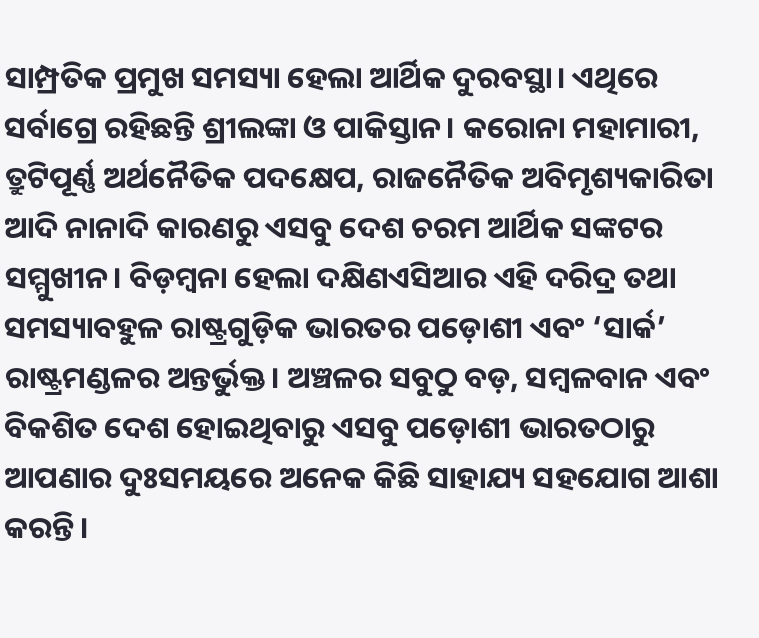ସାମ୍ପ୍ରତିକ ପ୍ରମୁଖ ସମସ୍ୟା ହେଲା ଆର୍ଥିକ ଦୁରବସ୍ଥା। ଏଥିରେ ସର୍ବାଗ୍ରେ ରହିଛନ୍ତି ଶ୍ରୀଲଙ୍କା ଓ ପାକିସ୍ତାନ। କରୋନା ମହାମାରୀ, ତ୍ରୁଟିପୂର୍ଣ୍ଣ ଅର୍ଥନୈତିକ ପଦକ୍ଷେପ, ରାଜନୈତିକ ଅବିମୃଶ୍ୟକାରିତା ଆଦି ନାନାଦି କାରଣରୁ ଏସବୁ ଦେଶ ଚରମ ଆର୍ଥିକ ସଙ୍କଟର ସମ୍ମୁଖୀନ। ବିଡ଼ମ୍ବନା ହେଲା ଦକ୍ଷିଣଏସିଆର ଏହି ଦରିଦ୍ର ତଥା ସମସ୍ୟାବହୁଳ ରାଷ୍ଟ୍ରଗୁଡ଼ିକ ଭାରତର ପଡ଼ୋଶୀ ଏବଂ ‘ସାର୍କ’ ରାଷ୍ଟ୍ରମଣ୍ଡଳର ଅନ୍ତର୍ଭୁକ୍ତ। ଅଞ୍ଚଳର ସବୁଠୁ ବଡ଼, ସମ୍ବଳବାନ ଏବଂ ବିକଶିତ ଦେଶ ହୋଇଥିବାରୁ ଏସବୁ ପଡ଼ୋଶୀ ଭାରତଠାରୁ ଆପଣାର ଦୁଃସମୟରେ ଅନେକ କିଛି ସାହାଯ୍ୟ ସହଯୋଗ ଆଶା କରନ୍ତି।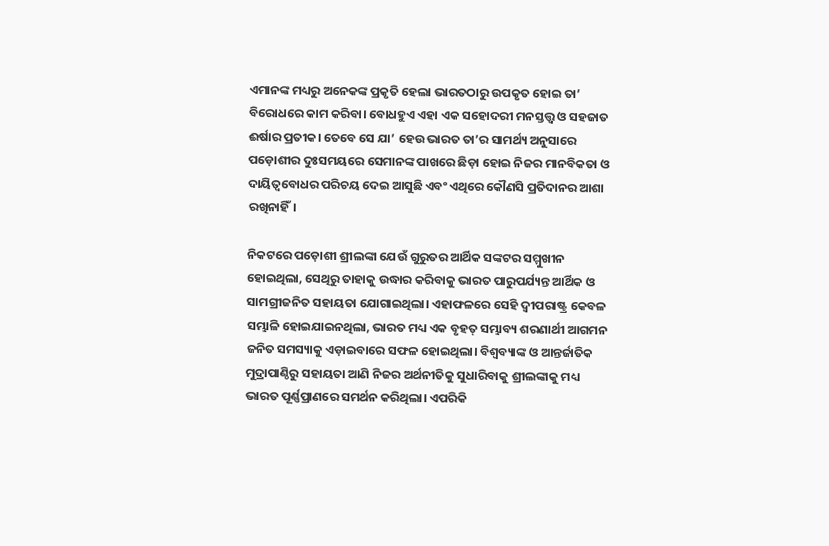ଏମାନଙ୍କ ମଧ୍ୟରୁ ଅନେକଙ୍କ ପ୍ରକୃତି ହେଲା ଭାରତଠାରୁ ଉପକୃତ ହୋଇ ତା’ ବିରୋଧରେ କାମ କରିବା। ବୋଧହୁଏ ଏହା ଏକ ସହୋଦରୀ ମନସ୍ତତ୍ତ୍ୱ ଓ ସହଜାତ ଈର୍ଷାର ପ୍ରତୀକ। ତେବେ ସେ ଯା’ ହେଉ ଭାରତ ତା’ର ସାମର୍ଥ୍ୟ ଅନୁସାରେ ପଡ଼ୋଶୀର ଦୁଃସମୟରେ ସେମାନଙ୍କ ପାଖରେ ଛିଡ଼ା ହୋଇ ନିଜର ମାନବିକତା ଓ ଦାୟିତ୍ୱବୋଧର ପରିଚୟ ଦେଇ ଆସୁଛି ଏବଂ ଏଥିରେ କୌଣସି ପ୍ରତିଦାନର ଆଶା ରଖିନାହିଁ।

ନିକଟରେ ପଡ଼ୋଶୀ ଶ୍ରୀଲଙ୍କା ଯେଉଁ ଗୁରୁତର ଆର୍ଥିକ ସଙ୍କଟର ସମ୍ମୁଖୀନ ହୋଇଥିଲା, ସେଥିରୁ ତାହାକୁ ଉଦ୍ଧାର କରିବାକୁ ଭାରତ ପାରୁପର୍ଯ୍ୟନ୍ତ ଆର୍ଥିକ ଓ ସାମଗ୍ରୀଜନିତ ସହାୟତା ଯୋଗାଇଥିଲା। ଏହାଫଳରେ ସେହି ଦ୍ୱୀପରାଷ୍ଟ୍ର କେବଳ ସମ୍ଭାଳି ହୋଇଯାଇନଥିଲା, ଭାରତ ମଧ୍ୟ ଏକ ବୃହତ୍‌‌ ସମ୍ଭାବ୍ୟ ଶରଣାର୍ଥୀ ଆଗମନ ଜନିତ ସମସ୍ୟାକୁ ଏଡ଼ାଇବାରେ ସଫଳ ହୋଇଥିଲା। ବିଶ୍ୱବ୍ୟାଙ୍କ ଓ ଆନ୍ତର୍ଜାତିକ ମୁଦ୍ରାପାଣ୍ଠିରୁ ସହାୟତା ଆଣି ନିଜର ଅର୍ଥନୀତିକୁ ସୁଧାରିବାକୁ ଶ୍ରୀଲଙ୍କାକୁ ମଧ୍ୟ ଭାରତ ପୂର୍ଣ୍ଣପ୍ରାଣରେ ସମର୍ଥନ କରିଥିଲା। ଏପରିକି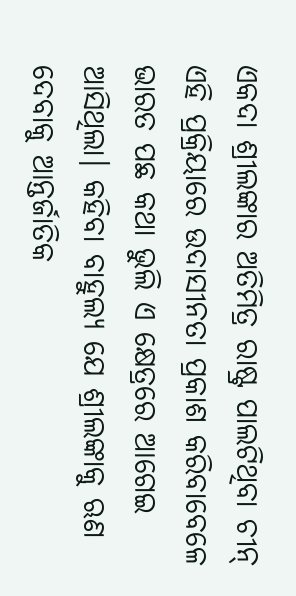ଏକଦା ଶ୍ରୀଲଙ୍କାର ଅତିମିତ୍ର ରାଷ୍ଟ୍ର ପାଲଟିଥିବା ଚୀନ୍‌‌ ଏହି ପ୍ରକ୍ରିୟାରେ ଉଦାସୀନତା ପ୍ରକାଶ କରିବାବେଳେ ଭାରତ ପଛ କଥା ଭୁଲି ଏ କ୍ଷେତ୍ରରେ ଆଗେଇ ଆସିଥିଲା। କହିବା ବାହୁଲ୍ୟ ଯେ ଶ୍ରୀଲଙ୍କାକୁ ଋଣ ଦେବାକୁ ଆନ୍ତର୍ଜାତିକ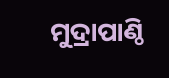ମୁଦ୍ରାପାଣ୍ଠି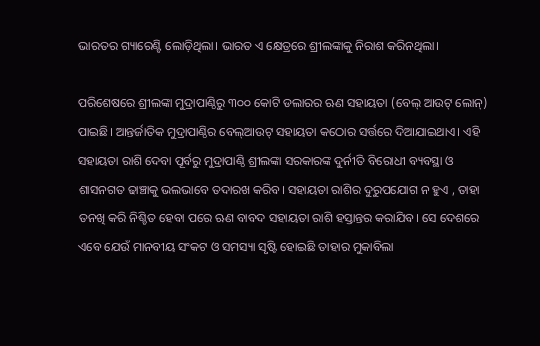ଭାରତର ଗ୍ୟାରେଣ୍ଟି ଲୋଡ଼ିଥିଲା। ଭାରତ ଏ କ୍ଷେତ୍ରରେ ଶ୍ରୀଲଙ୍କାକୁ ନିରାଶ କରିନଥିଲା।

ପରିଶେଷରେ ଶ୍ରୀଲଙ୍କା ମୁଦ୍ରାପାଣ୍ଠିରୁ ୩୦୦ କୋଟି ଡଲାରର ଋଣ ସହାୟତା (ବେଲ୍‌‌ ଆଉଟ୍‌‌ ଲୋନ୍‌‌) ପାଇଛି। ଆନ୍ତର୍ଜାତିକ ମୁଦ୍ରାପାଣ୍ଠିର ବେଲ୍‌‌ଆଉଟ୍‌‌ ସହାୟତା କଠୋର ସର୍ତ୍ତରେ ଦିଆଯାଇଥାଏ। ଏହି ସହାୟତା ରାଶି ଦେବା ପୂର୍ବରୁ ମୁଦ୍ରାପାଣ୍ଠି ଶ୍ରୀଲଙ୍କା ସରକାରଙ୍କ ଦୁର୍ନୀତି ବିରୋଧୀ ବ୍ୟବସ୍ଥା ଓ ଶାସନଗତ ଢାଞ୍ଚାକୁ ଭଲଭାବେ ତଦାରଖ କରିବ। ସହାୟତା ରାଶିର ଦୁରୁପଯୋଗ ନ ହୁଏ , ତାହା ତନଖି କରି ନିଶ୍ଚିତ ହେବା ପରେ ଋଣ ବାବଦ ସହାୟତା ରାଶି ହସ୍ତାନ୍ତର କରାଯିବ। ସେ ଦେଶରେ ଏବେ ଯେଉଁ ମାନବୀୟ ସଂକଟ ଓ ସମସ୍ୟା ସୃଷ୍ଟି ହୋଇଛି ତାହାର ମୁକାବିଲା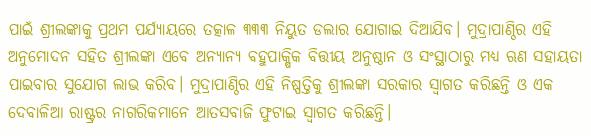ପାଇଁ ଶ୍ରୀଲଙ୍କାକୁ ପ୍ରଥମ ପର୍ଯ୍ୟାୟରେ ତତ୍କାଳ ୩୩୩ ନିୟୁତ ଡଲାର ଯୋଗାଇ ଦିଆଯିବ। ମୁଦ୍ରାପାଣ୍ଠିର ଏହି ଅନୁମୋଦନ ସହିତ ଶ୍ରୀଲଙ୍କା ଏବେ ଅନ୍ୟାନ୍ୟ ବହୁପାକ୍ଷିକ ବିତ୍ତୀୟ ଅନୁଷ୍ଠାନ ଓ ସଂସ୍ଥାଠାରୁ ମଧ୍ୟ ଋଣ ସହାୟତା ପାଇବାର ସୁଯୋଗ ଲାଭ କରିବ। ମୁଦ୍ରାପାଣ୍ଠିର ଏହି ନିଷ୍ପତ୍ତିକୁ ଶ୍ରୀଲଙ୍କା ସରକାର ସ୍ୱାଗତ କରିଛନ୍ତି ଓ ଏକ ଦେବାଳିଆ ରାଷ୍ଟ୍ରର ନାଗରିକମାନେ ଆତସବାଜି ଫୁଟାଇ ସ୍ୱାଗତ କରିଛନ୍ତି।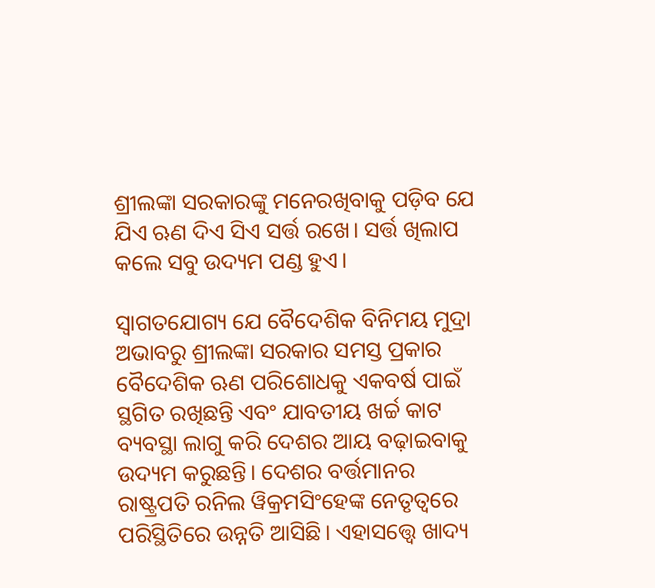ଶ୍ରୀଲଙ୍କା ସରକାରଙ୍କୁ ମନେରଖିବାକୁ ପଡ଼ିବ ଯେ ଯିଏ ଋଣ ଦିଏ ସିଏ ସର୍ତ୍ତ ରଖେ। ସର୍ତ୍ତ ଖିଲାପ କଲେ ସବୁ ଉଦ୍ୟମ ପଣ୍ଡ ହୁଏ।

ସ୍ୱାଗତଯୋଗ୍ୟ ଯେ ବୈଦେଶିକ ବିନିମୟ ମୁଦ୍ରା ଅଭାବରୁ ଶ୍ରୀଲଙ୍କା ସରକାର ସମସ୍ତ ପ୍ରକାର ବୈଦେଶିକ ଋଣ ପରିଶୋଧକୁ ଏକବର୍ଷ ପାଇଁ ସ୍ଥଗିତ ରଖିଛନ୍ତି ଏବଂ ଯାବତୀୟ ଖର୍ଚ୍ଚ କାଟ ବ୍ୟବସ୍ଥା ଲାଗୁ କରି ଦେଶର ଆୟ ବଢ଼ାଇବାକୁ ଉଦ୍ୟମ କରୁଛନ୍ତି। ଦେଶର ବର୍ତ୍ତମାନର ରାଷ୍ଟ୍ରପତି ରନିଲ ୱିକ୍ରମସିଂହେଙ୍କ ନେତୃତ୍ୱରେ ପରିସ୍ଥିତିରେ ଉନ୍ନତି ଆସିଛି। ଏହାସତ୍ତ୍ବେ ଖାଦ୍ୟ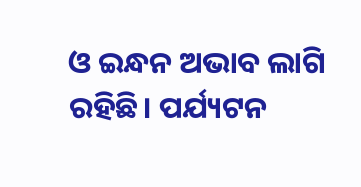ଓ ଇନ୍ଧନ ଅଭାବ ଲାଗି ରହିଛି। ପର୍ଯ୍ୟଟନ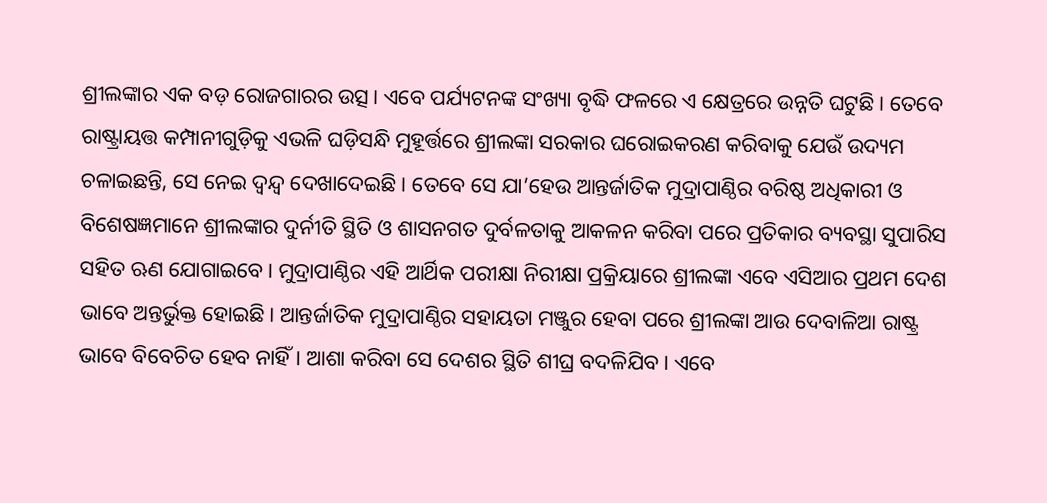ଶ୍ରୀଲଙ୍କାର ଏକ ବଡ଼ ରୋଜଗାରର ଉତ୍ସ। ଏବେ ପର୍ଯ୍ୟଟନଙ୍କ ସଂଖ୍ୟା ବୃଦ୍ଧି ଫଳରେ ଏ କ୍ଷେତ୍ରରେ ଉନ୍ନତି ଘଟୁଛି। ତେବେ ରାଷ୍ଟ୍ରାୟତ୍ତ କମ୍ପାନୀଗୁଡ଼ିକୁ ଏଭଳି ଘଡ଼ିସନ୍ଧି ମୁହୂର୍ତ୍ତରେ ଶ୍ରୀଲଙ୍କା ସରକାର ଘରୋଇକରଣ କରିବାକୁ ଯେଉଁ ଉଦ୍ୟମ ଚଳାଇଛନ୍ତି, ସେ ନେଇ ଦ୍ୱନ୍ଦ୍ୱ ଦେଖାଦେଇଛି। ତେବେ ସେ ଯା’ହେଉ ଆନ୍ତର୍ଜାତିକ ମୁଦ୍ରାପାଣ୍ଠିର ବରିଷ୍ଠ ଅଧିକାରୀ ଓ ବିଶେଷଜ୍ଞମାନେ ଶ୍ରୀଲଙ୍କାର ଦୁର୍ନୀତି ସ୍ଥିତି ଓ ଶାସନଗତ ଦୁର୍ବଳତାକୁ ଆକଳନ କରିବା ପରେ ପ୍ରତିକାର ବ୍ୟବସ୍ଥା ସୁପାରିସ ସହିତ ଋଣ ଯୋଗାଇବେ। ମୁଦ୍ରାପାଣ୍ଠିର ଏହି ଆର୍ଥିକ ପରୀକ୍ଷା ନିରୀକ୍ଷା ପ୍ରକ୍ରିୟାରେ ଶ୍ରୀଲଙ୍କା ଏବେ ଏସିଆର ପ୍ରଥମ ଦେଶ ଭାବେ ଅନ୍ତର୍ଭୁକ୍ତ ହୋଇଛି। ଆନ୍ତର୍ଜାତିକ ମୁଦ୍ରାପାଣ୍ଠିର ସହାୟତା ମଞ୍ଜୁର ହେବା ପରେ ଶ୍ରୀଲଙ୍କା ଆଉ ଦେବାଳିଆ ରାଷ୍ଟ୍ର ଭାବେ ବିବେଚିତ ହେବ ନାହିଁ। ଆଶା କରିବା ସେ ଦେଶର ସ୍ଥିତି ଶୀଘ୍ର ବଦଳିଯିବ। ଏବେ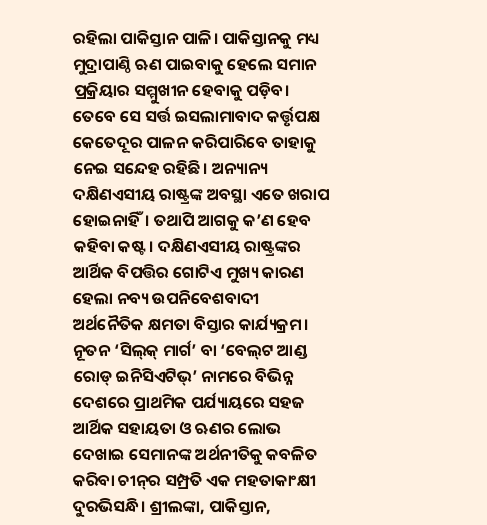ରହିଲା ପାକିସ୍ତାନ ପାଳି। ପାକିସ୍ତାନକୁ ମଧ୍ୟ ମୁଦ୍ରାପାଣ୍ଠି ଋଣ ପାଇବାକୁ ହେଲେ ସମାନ ପ୍ରକ୍ରିୟାର ସମ୍ମୁଖୀନ ହେବାକୁ ପଡ଼ିବ। ତେବେ ସେ ସର୍ତ୍ତ ଇସଲାମାବାଦ କର୍ତ୍ତୃପକ୍ଷ କେତେଦୂର ପାଳନ କରିପାରିବେ ତାହାକୁ ନେଇ ସନ୍ଦେହ ରହିଛି। ଅନ୍ୟାନ୍ୟ ଦକ୍ଷିଣଏସୀୟ ରାଷ୍ଟ୍ରଙ୍କ ଅବସ୍ଥା ଏତେ ଖରାପ ହୋଇନାହିଁ। ତଥାପି ଆଗକୁ କ’ଣ ହେବ କହିବା କଷ୍ଟ। ଦକ୍ଷିଣଏସୀୟ ରାଷ୍ଟ୍ରଙ୍କର ଆର୍ଥିକ ବିପତ୍ତିର ଗୋଟିଏ ମୁଖ୍ୟ କାରଣ ହେଲା ନବ୍ୟ ଉପନିବେଶବାଦୀ ଅର୍ଥନୈତିକ କ୍ଷମତା ବିସ୍ତାର କାର୍ଯ୍ୟକ୍ରମ। ନୂତନ ‘ସିଲ୍‌‌କ୍‌‌ ମାର୍ଗ’ ବା ‘ବେଲ୍‌‌ଟ ଆଣ୍ଡ ରୋଡ୍‌‌ ଇନିସିଏଟିଭ୍‌‌’ ନାମରେ ବିଭିନ୍ନ ଦେଶରେ ପ୍ରାଥମିକ ପର୍ଯ୍ୟାୟରେ ସହଜ ଆର୍ଥିକ ସହାୟତା ଓ ଋଣର ଲୋଭ ଦେଖାଇ ସେମାନଙ୍କ ଅର୍ଥନୀତିକୁ କବଳିତ କରିବା ଚୀନ୍‌‌ର ସମ୍ପ୍ରତି ଏକ ମହତାକାଂକ୍ଷୀ ଦୁରଭିସନ୍ଧି। ଶ୍ରୀଲଙ୍କା, ପାକିସ୍ତାନ,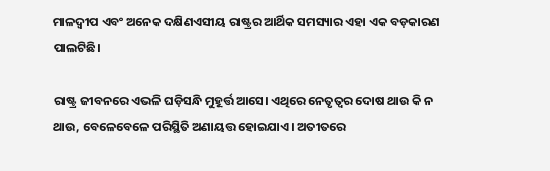ମାଳଦ୍ୱୀପ ଏବଂ ଅନେକ ଦକ୍ଷିଣଏସୀୟ ରାଷ୍ଟ୍ରର ଆର୍ଥିକ ସମସ୍ୟାର ଏହା ଏକ ବଡ଼କାରଣ ପାଲଟିଛି।

ରାଷ୍ଟ୍ର ଜୀବନରେ ଏଭଳି ଘଡ଼ିସନ୍ଧି ମୁହୂର୍ତ୍ତ ଆସେ। ଏଥିରେ ନେତୃତ୍ୱର ଦୋଷ ଥାଉ କି ନ ଥାଉ, ବେଳେବେଳେ ପରିସ୍ଥିତି ଅଣାୟତ୍ତ ହୋଇଯାଏ। ଅତୀତରେ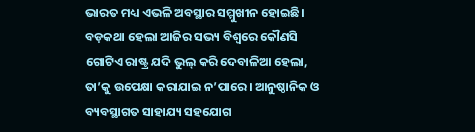ଭାରତ ମଧ୍ୟ ଏଭଳି ଅବସ୍ଥାର ସମ୍ମୁଖୀନ ହୋଇଛି। ବଡ଼କଥା ହେଲା ଆଜିର ସଭ୍ୟ ବିଶ୍ୱରେ କୌଣସି ଗୋଟିଏ ରାଷ୍ଟ୍ର ଯଦି ଭୁଲ୍‌‌ କରି ଦେବାଳିଆ ହେଲା, ତା’କୁ ଉପେକ୍ଷା କରାଯାଇ ନ’ପାରେ। ଆନୁଷ୍ଠାନିକ ଓ ବ୍ୟବସ୍ଥାଗତ ସାହାଯ୍ୟ ସହଯୋଗ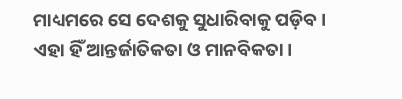ମାଧ୍ୟମରେ ସେ ଦେଶକୁ ସୁଧାରିବାକୁ ପଡ଼ିବ। ଏହା ହିଁ ଆନ୍ତର୍ଜାତିକତା ଓ ମାନବିକତା।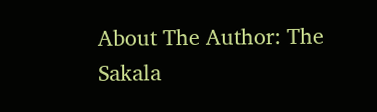About The Author: The Sakala